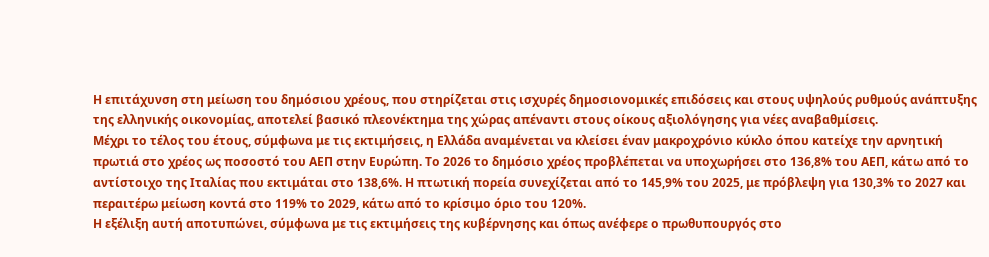Η επιτάχυνση στη μείωση του δημόσιου χρέους, που στηρίζεται στις ισχυρές δημοσιονομικές επιδόσεις και στους υψηλούς ρυθμούς ανάπτυξης της ελληνικής οικονομίας, αποτελεί βασικό πλεονέκτημα της χώρας απέναντι στους οίκους αξιολόγησης για νέες αναβαθμίσεις.
Μέχρι το τέλος του έτους, σύμφωνα με τις εκτιμήσεις, η Ελλάδα αναμένεται να κλείσει έναν μακροχρόνιο κύκλο όπου κατείχε την αρνητική πρωτιά στο χρέος ως ποσοστό του ΑΕΠ στην Ευρώπη. Το 2026 το δημόσιο χρέος προβλέπεται να υποχωρήσει στο 136,8% του ΑΕΠ, κάτω από το αντίστοιχο της Ιταλίας που εκτιμάται στο 138,6%. Η πτωτική πορεία συνεχίζεται από το 145,9% του 2025, με πρόβλεψη για 130,3% το 2027 και περαιτέρω μείωση κοντά στο 119% το 2029, κάτω από το κρίσιμο όριο του 120%.
Η εξέλιξη αυτή αποτυπώνει, σύμφωνα με τις εκτιμήσεις της κυβέρνησης και όπως ανέφερε ο πρωθυπουργός στο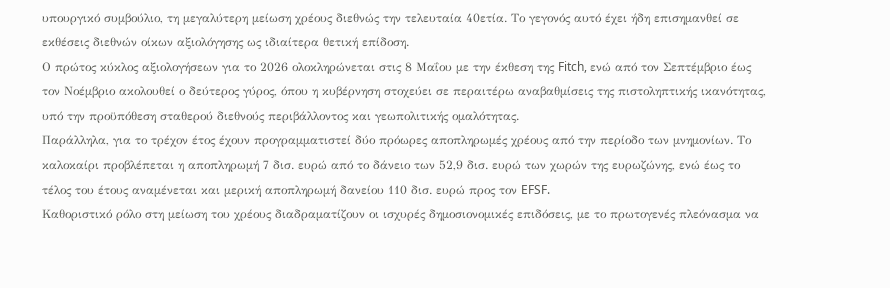υπουργικό συμβούλιο, τη μεγαλύτερη μείωση χρέους διεθνώς την τελευταία 40ετία. Το γεγονός αυτό έχει ήδη επισημανθεί σε εκθέσεις διεθνών οίκων αξιολόγησης ως ιδιαίτερα θετική επίδοση.
Ο πρώτος κύκλος αξιολογήσεων για το 2026 ολοκληρώνεται στις 8 Μαΐου με την έκθεση της Fitch, ενώ από τον Σεπτέμβριο έως τον Νοέμβριο ακολουθεί ο δεύτερος γύρος, όπου η κυβέρνηση στοχεύει σε περαιτέρω αναβαθμίσεις της πιστοληπτικής ικανότητας, υπό την προϋπόθεση σταθερού διεθνούς περιβάλλοντος και γεωπολιτικής ομαλότητας.
Παράλληλα, για το τρέχον έτος έχουν προγραμματιστεί δύο πρόωρες αποπληρωμές χρέους από την περίοδο των μνημονίων. Το καλοκαίρι προβλέπεται η αποπληρωμή 7 δισ. ευρώ από το δάνειο των 52,9 δισ. ευρώ των χωρών της ευρωζώνης, ενώ έως το τέλος του έτους αναμένεται και μερική αποπληρωμή δανείου 110 δισ. ευρώ προς τον EFSF.
Καθοριστικό ρόλο στη μείωση του χρέους διαδραματίζουν οι ισχυρές δημοσιονομικές επιδόσεις, με το πρωτογενές πλεόνασμα να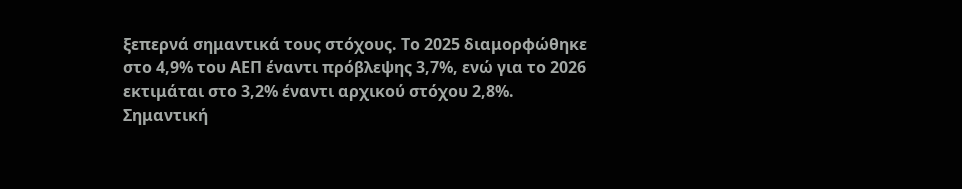ξεπερνά σημαντικά τους στόχους. Το 2025 διαμορφώθηκε στο 4,9% του ΑΕΠ έναντι πρόβλεψης 3,7%, ενώ για το 2026 εκτιμάται στο 3,2% έναντι αρχικού στόχου 2,8%.
Σημαντική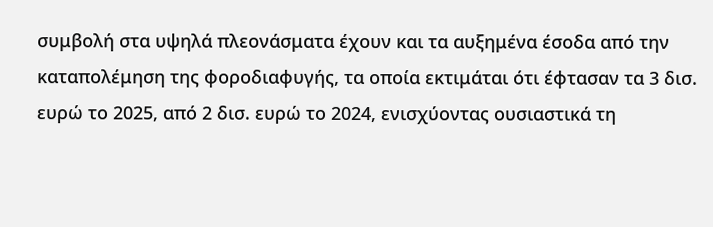συμβολή στα υψηλά πλεονάσματα έχουν και τα αυξημένα έσοδα από την καταπολέμηση της φοροδιαφυγής, τα οποία εκτιμάται ότι έφτασαν τα 3 δισ. ευρώ το 2025, από 2 δισ. ευρώ το 2024, ενισχύοντας ουσιαστικά τη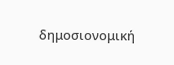δημοσιονομική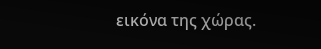εικόνα της χώρας.